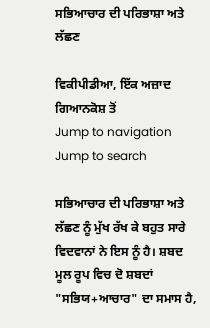ਸਭਿਆਚਾਰ ਦੀ ਪਰਿਭਾਸ਼ਾ ਅਤੇ ਲੱਛਣ

ਵਿਕੀਪੀਡੀਆ, ਇੱਕ ਅਜ਼ਾਦ ਗਿਆਨਕੋਸ਼ ਤੋਂ
Jump to navigation Jump to search

ਸਭਿਆਚਾਰ ਦੀ ਪਰਿਭਾਸ਼ਾ ਅਤੇ ਲੱਛਣ ਨੂੰ ਮੁੱਖ ਰੱਖ ਕੇ ਬਹੁਤ ਸਾਰੇ ਵਿਦਵਾਨਾਂ ਨੇ ਇਸ ਨੂੰ ਹੈ। ਸ਼ਬਦ ਮੂਲ ਰੂਪ ਵਿਚ ਦੋ ਸ਼ਬਦਾਂ "ਸਭਿਯ+ਆਚਾਰ" ਦਾ ਸਮਾਸ ਹੈ,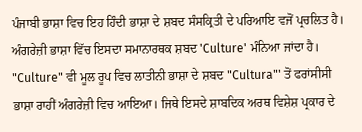ਪੰਜਾਬੀ ਭਾਸ਼ਾ ਵਿਚ ਇਹ ਹਿੰਦੀ ਭਾਸ਼ਾ ਦੇ ਸ਼ਬਦ ਸੰਸਕ੍ਰਿਤੀ ਦੇ ਪਰਿਆਇ ਵਜੋਂ ਪ੍ਰਚਲਿਤ ਹੈ। ਅੰਗਰੇਜ਼ੀ ਭਾਸ਼ਾ ਵਿੱਚ ਇਸਦਾ ਸਮਾਨਾਰਥਕ ਸ਼ਬਦ 'Culture' ਮੰਨਿਆ ਜਾਂਦਾ ਹੈ। "Culture" ਵੀ ਮੂਲ ਰੂਪ ਵਿਚ ਲਾਤੀਨੀ ਭਾਸ਼ਾ ਦੇ ਸ਼ਬਦ "Cultura"' ਤੋਂ ਫਰਾਂਸੀਸੀ ਭਾਸ਼ਾ ਰਾਹੀਂ ਅੰਗਰੇਜ਼ੀ ਵਿਚ ਆਇਆ। ਜਿਥੇ ਇਸਦੇ ਸ਼ਾਬਦਿਕ ਅਰਥ ਵਿਸ਼ੇਸ਼ ਪ੍ਰਕਾਰ ਦੇ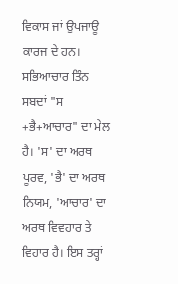ਵਿਕਾਸ ਜਾਂ ਉਪਜਾਊ ਕਾਰਜ ਦੇ ਹਨ। ਸਭਿਆਚਾਰ ਤਿੰਨ ਸਬਦਾਂ "ਸ +ਭੈ+ਆਚਾਰ" ਦਾ ਮੇਲ ਹੈ। 'ਸ' ਦਾ ਅਰਥ ਪੂਰਵ, 'ਭੈ' ਦਾ ਅਰਥ ਨਿਯਮ, 'ਆਚਾਰ' ਦਾ ਅਰਥ ਵਿਵਹਾਰ ਤੇ ਵਿਹਾਰ ਹੈ। ਇਸ ਤਰ੍ਹਾਂ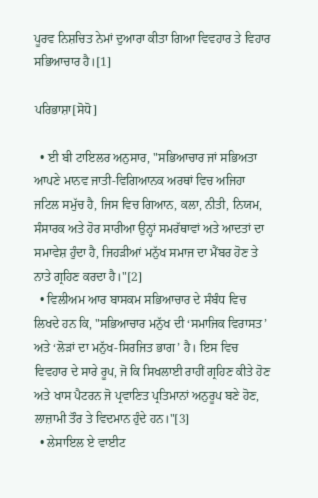ਪੂਰਵ ਨਿਸ਼ਚਿਤ ਨੇਮਾਂ ਦੁਆਰਾ ਕੀਤਾ ਗਿਆ ਵਿਵਹਾਰ ਤੇ ਵਿਹਾਰ ਸਭਿਆਚਾਰ ਹੈ।[1]

ਪਰਿਭਾਸ਼ਾ[ਸੋਧੋ]

  • ਈ ਬੀ ਟਾਇਲਰ ਅਨੁਸਾਰ, "ਸਭਿਆਚਾਰ ਜਾਂ ਸਭਿਅਤਾ ਆਪਣੇ ਮਾਨਵ ਜਾਤੀ-ਵਿਗਿਆਨਕ ਅਰਥਾਂ ਵਿਚ ਅਜਿਹਾ ਜਟਿਲ ਸਮੁੱਚ ਹੈ, ਜਿਸ ਵਿਚ ਗਿਆਨ, ਕਲਾ, ਨੀਤੀ, ਨਿਯਮ, ਸੰਸਾਰਕ ਅਤੇ ਹੋਰ ਸਾਰੀਆ ਉਨ੍ਹਾਂ ਸਮਰੱਥਾਵਾਂ ਅਤੇ ਆਦਤਾਂ ਦਾ ਸਮਾਵੇਸ਼ ਹੁੰਦਾ ਹੈ, ਜਿਹੜੀਆਂ ਮਨੁੱਖ ਸਮਾਜ ਦਾ ਮੈਂਬਰ ਹੋਣ ਤੇ ਨਾਤੇ ਗ੍ਰਹਿਣ ਕਰਦਾ ਹੈ।"[2]
  • ਵਿਲੀਅਮ ਆਰ ਬਾਸਕਮ ਸਭਿਆਚਾਰ ਦੇ ਸੰਬੰਧ ਵਿਚ ਲਿਖਦੇ ਹਨ ਕਿ, "ਸਭਿਆਚਾਰ ਮਨੁੱਖ ਦੀ ‘ਸਮਾਜਿਕ ਵਿਰਾਸਤ’ ਅਤੇ ‘ਲੋੜਾਂ ਦਾ ਮਨੁੱਖ-ਸਿਰਜਿਤ ਭਾਗ’ ਹੈ। ਇਸ ਵਿਚ ਵਿਵਹਾਰ ਦੇ ਸਾਰੇ ਰੂਪ, ਜੋ ਕਿ ਸਿਖਲਾਈ ਰਾਹੀਂ ਗ੍ਰਹਿਣ ਕੀਤੇ ਹੋਣ ਅਤੇ ਖਾਸ ਪੈਟਰਨ ਜੋ ਪ੍ਰਵਾਣਿਤ ਪ੍ਰਤਿਮਾਨਾਂ ਅਨੁਰੂਪ ਬਣੇ ਹੋਣ, ਲਾਜ਼ਾਮੀ ਤੌਰ ਤੇ ਵਿਦਮਾਨ ਹੁੰਦੇ ਹਨ।"[3]
  • ਲੇਸਾਇਲ ਏ ਵਾਈਟ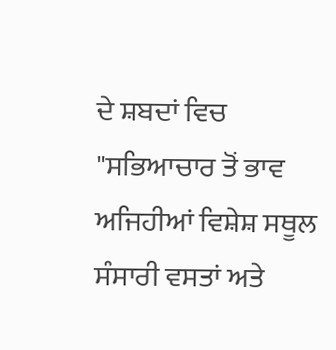ਦੇ ਸ਼ਬਦਾਂ ਵਿਚ "ਸਭਿਆਚਾਰ ਤੋਂ ਭਾਵ ਅਜਿਹੀਆਂ ਵਿਸ਼ੇਸ਼ ਸਥੂਲ ਸੰਸਾਰੀ ਵਸਤਾਂ ਅਤੇ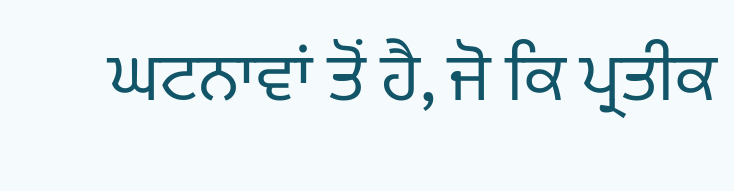ਘਟਨਾਵਾਂ ਤੋਂ ਹੈ, ਜੋ ਕਿ ਪ੍ਰਤੀਕ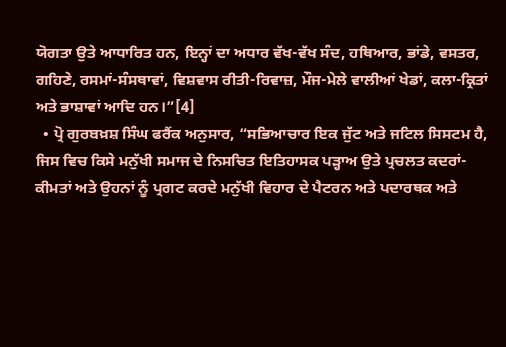ਯੋਗਤਾ ਉਤੇ ਆਧਾਰਿਤ ਹਨ, ਇਨ੍ਹਾਂ ਦਾ ਅਧਾਰ ਵੱਖ-ਵੱਖ ਸੰਦ, ਹਥਿਆਰ, ਭਾਂਡੇ, ਵਸਤਰ, ਗਹਿਣੇ, ਰਸਮਾਂ-ਸੰਸਥਾਵਾਂ, ਵਿਸ਼ਵਾਸ ਰੀਤੀ-ਰਿਵਾਜ਼, ਮੌਜ-ਮੇਲੇ ਵਾਲੀਆਂ ਖੇਡਾਂ, ਕਲਾ-ਕ੍ਰਿਤਾਂ ਅਤੇ ਭਾਸ਼ਾਵਾਂ ਆਦਿ ਹਨ।”[4]
  • ਪ੍ਰੋ ਗੁਰਬਖ਼ਸ਼ ਸਿੰਘ ਫਰੈਂਕ ਅਨੁਸਾਰ, “ਸਭਿਆਚਾਰ ਇਕ ਜੁੱਟ ਅਤੇ ਜਟਿਲ ਸਿਸਟਮ ਹੈ, ਜਿਸ ਵਿਚ ਕਿਸੇ ਮਨੁੱਖੀ ਸਮਾਜ ਦੇ ਨਿਸਚਿਤ ਇਤਿਹਾਸਕ ਪੜ੍ਹਾਅ ਉਤੇ ਪ੍ਰਚਲਤ ਕਦਰਾਂ-ਕੀਮਤਾਂ ਅਤੇ ਉਹਨਾਂ ਨੂੰ ਪ੍ਰਗਟ ਕਰਦੇ ਮਨੁੱਖੀ ਵਿਹਾਰ ਦੇ ਪੈਟਰਨ ਅਤੇ ਪਦਾਰਥਕ ਅਤੇ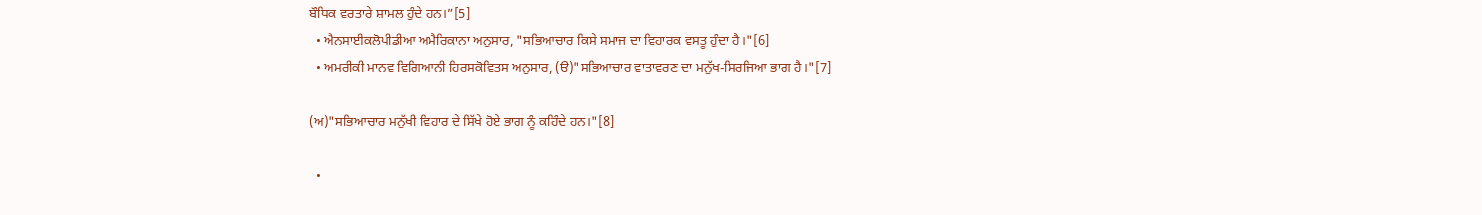ਬੌਧਿਕ ਵਰਤਾਰੇ ਸ਼ਾਮਲ ਹੁੰਦੇ ਹਨ।”[5]
  • ਐਨਸਾਈਕਲੋਪੀਡੀਆ ਅਮੈਰਿਕਾਨਾ ਅਨੁਸਾਰ, "ਸਭਿਆਚਾਰ ਕਿਸੇ ਸਮਾਜ ਦਾ ਵਿਹਾਰਕ ਵਸਤੂ ਹੁੰਦਾ ਹੈ।"[6]
  • ਅਮਰੀਕੀ ਮਾਨਵ ਵਿਗਿਆਨੀ ਹਿਰਸਕੋਵਿਤਸ ਅਨੁਸਾਰ, (ੳ)"ਸਭਿਆਚਾਰ ਵਾਤਾਵਰਣ ਦਾ ਮਨੁੱਖ-ਸਿਰਜਿਆ ਭਾਗ ਹੈ।"[7]

(ਅ)"ਸਭਿਆਚਾਰ ਮਨੁੱਖੀ ਵਿਹਾਰ ਦੇ ਸਿੱਖੇ ਹੋਏ ਭਾਗ ਨੂੰ ਕਹਿੰਦੇ ਹਨ।"[8]

  •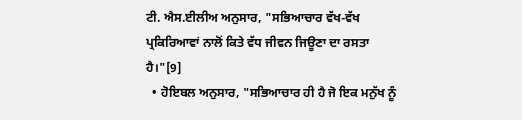ਟੀ. ਐਸ.ਈਲੀਅ ਅਨੁਸਾਰ, "ਸਭਿਆਚਾਰ ਵੱਖ-ਵੱਖ ਪ੍ਰਕਿਰਿਆਵਾਂ ਨਾਲੋਂ ਕਿਤੇ ਵੱਧ ਜੀਵਨ ਜਿਊਣਾ ਦਾ ਰਸਤਾ ਹੈ।"[9]
  • ਹੋਇਬਲ ਅਨੁਸਾਰ, "ਸਭਿਆਚਾਰ ਹੀ ਹੈ ਜੋ ਇਕ ਮਨੁੱਖ ਨੂੰ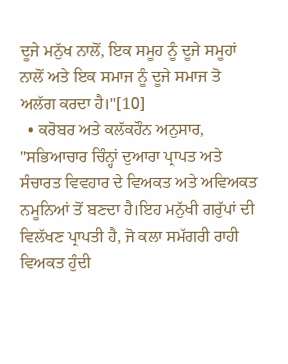ਦੂਜੇ ਮਨੁੱਖ ਨਾਲੋਂ, ਇਕ ਸਮੂਹ ਨੂੰ ਦੂਜੇ ਸਮੂਹਾਂ ਨਾਲੋਂ ਅਤੇ ਇਕ ਸਮਾਜ ਨੂੰ ਦੂਜੇ ਸਮਾਜ ਤੋ ਅਲੱਗ ਕਰਦਾ ਹੈ।"[10]
  • ਕਰੋਬਰ ਅਤੇ ਕਲੱਕਹੌਨ ਅਨੁਸਾਰ, "ਸਭਿਆਚਾਰ ਚਿੰਨ੍ਹਾਂ ਦੁਆਰਾ ਪ੍ਰਾਪਤ ਅਤੇ ਸੰਚਾਰਤ ਵਿਵਹਾਰ ਦੇ ਵਿਅਕਤ ਅਤੇ ਅਵਿਅਕਤ ਨਮੂਨਿਆਂ ਤੋਂ ਬਣਦਾ ਹੈ।ਇਹ ਮਨੁੱਖੀ ਗਰੁੱਪਾਂ ਦੀ ਵਿਲੱਖਣ ਪ੍ਰਾਪਤੀ ਹੈ, ਜੋ ਕਲਾ ਸਮੱਗਰੀ ਰਾਹੀ ਵਿਅਕਤ ਹੁੰਦੀ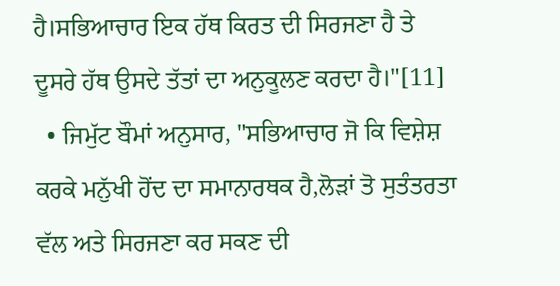ਹੈ।ਸਭਿਆਚਾਰ ਇਕ ਹੱਥ ਕਿਰਤ ਦੀ ਸਿਰਜਣਾ ਹੈ ਤੇ ਦੂਸਰੇ ਹੱਥ ਉਸਦੇ ਤੱਤਾਂ ਦਾ ਅਨੁਕੂਲਣ ਕਰਦਾ ਹੈ।"[11]
  • ਜਿਮੁੱਟ ਬੌਮਾਂ ਅਨੁਸਾਰ, "ਸਭਿਆਚਾਰ ਜੋ ਕਿ ਵਿਸ਼ੇਸ਼ ਕਰਕੇ ਮਨੁੱਖੀ ਹੋਂਦ ਦਾ ਸਮਾਨਾਰਥਕ ਹੈ,ਲੋੜਾਂ ਤੋ ਸੁਤੰਤਰਤਾ ਵੱਲ ਅਤੇ ਸਿਰਜਣਾ ਕਰ ਸਕਣ ਦੀ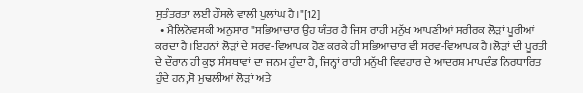ਸੁਤੰਤਰਤਾ ਲਈ ਹੌਸਲੇ ਵਾਲੀ ਪੁਲਾਂਘ ਹੈ।"[12]
  • ਮੈਲਿਨੋਵਸਕੀ ਅਨੁਸਾਰ "ਸਭਿਆਚਾਰ ਉਹ ਯੰਤਰ ਹੈ ਜਿਸ ਰਾਹੀ ਮਨੁੱਖ ਆਪਣੀਆਂ ਸਰੀਰਕ ਲੋੜਾਂ ਪੂਰੀਆਂ ਕਰਦਾ ਹੈ।ਇਹਨਾਂ ਲੋੜਾਂ ਦੇ ਸਰਵ-ਵਿਆਪਕ ਹੋਣ ਕਰਕੇ ਹੀ ਸਭਿਆਚਾਰ ਵੀ ਸਰਵ-ਵਿਆਪਕ ਹੈ।ਲੋੜਾਂ ਦੀ ਪੂਰਤੀ ਦੇ ਦੌਰਾਨ ਹੀ ਕੁਝ ਸੰਸਥਾਵਾਂ ਦਾ ਜਨਮ ਹੁੰਦਾ ਹੈ, ਜਿਨ੍ਹਾਂ ਰਾਹੀ ਮਨੁੱਖੀ ਵਿਵਹਾਰ ਦੇ ਆਦਰਸ਼ ਮਾਪਦੰਡ ਨਿਰਧਾਰਿਤ ਹੁੰਦੇ ਹਨ,ਸੋ ਮੁਢਲੀਆਂ ਲੋੜਾਂ ਅਤੇ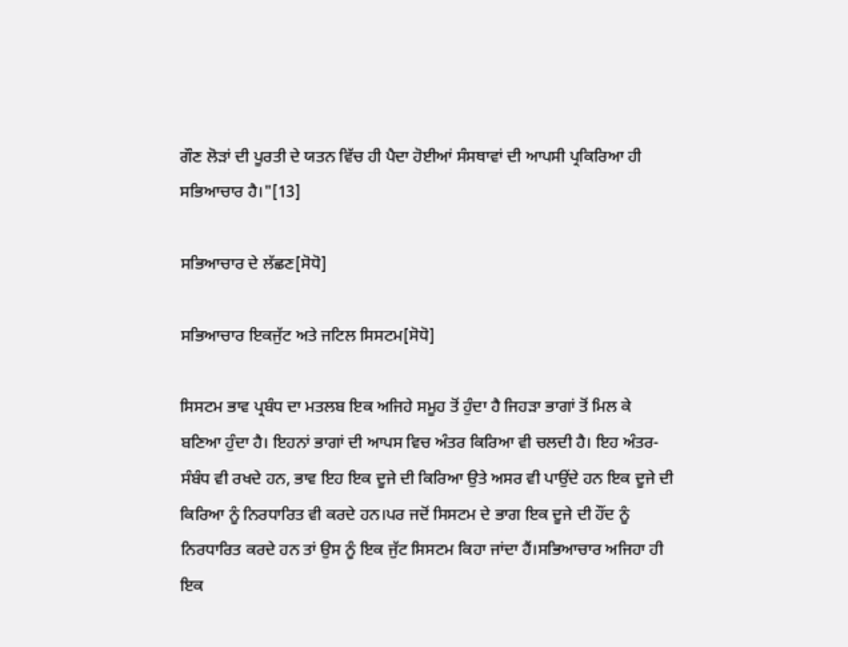ਗੌਣ ਲੋੜਾਂ ਦੀ ਪੂਰਤੀ ਦੇ ਯਤਨ ਵਿੱਚ ਹੀ ਪੈਦਾ ਹੋਈਆਂ ਸੰਸਥਾਵਾਂ ਦੀ ਆਪਸੀ ਪ੍ਰਕਿਰਿਆ ਹੀ ਸਭਿਆਚਾਰ ਹੈ।"[13]

ਸਭਿਆਚਾਰ ਦੇ ਲੱਛਣ[ਸੋਧੋ]

ਸਭਿਆਚਾਰ ਇਕਜੁੱਟ ਅਤੇ ਜਟਿਲ ਸਿਸਟਮ[ਸੋਧੋ]

ਸਿਸਟਮ ਭਾਵ ਪ੍ਰਬੰਧ ਦਾ ਮਤਲਬ ਇਕ ਅਜਿਹੇ ਸਮੂਹ ਤੋਂ ਹੁੰਦਾ ਹੈ ਜਿਹੜਾ ਭਾਗਾਂ ਤੋਂ ਮਿਲ ਕੇ ਬਣਿਆ ਹੁੰਦਾ ਹੈ। ਇਹਨਾਂ ਭਾਗਾਂ ਦੀ ਆਪਸ ਵਿਚ ਅੰਤਰ ਕਿਰਿਆ ਵੀ ਚਲਦੀ ਹੈ। ਇਹ ਅੰਤਰ-ਸੰਬੰਧ ਵੀ ਰਖਦੇ ਹਨ, ਭਾਵ ਇਹ ਇਕ ਦੂਜੇ ਦੀ ਕਿਰਿਆ ਉਤੇ ਅਸਰ ਵੀ ਪਾਉਂਦੇ ਹਨ ਇਕ ਦੂਜੇ ਦੀ ਕਿਰਿਆ ਨੂੰ ਨਿਰਧਾਰਿਤ ਵੀ ਕਰਦੇ ਹਨ।ਪਰ ਜਦੋਂ ਸਿਸਟਮ ਦੇ ਭਾਗ ਇਕ ਦੂਜੇ ਦੀ ਹੌਂਦ ਨੂੰ ਨਿਰਧਾਰਿਤ ਕਰਦੇ ਹਨ ਤਾਂ ਉਸ ਨੂੰ ਇਕ ਜੁੱਟ ਸਿਸਟਮ ਕਿਹਾ ਜਾਂਦਾ ਹੈਂ।ਸਭਿਆਚਾਰ ਅਜਿਹਾ ਹੀ ਇਕ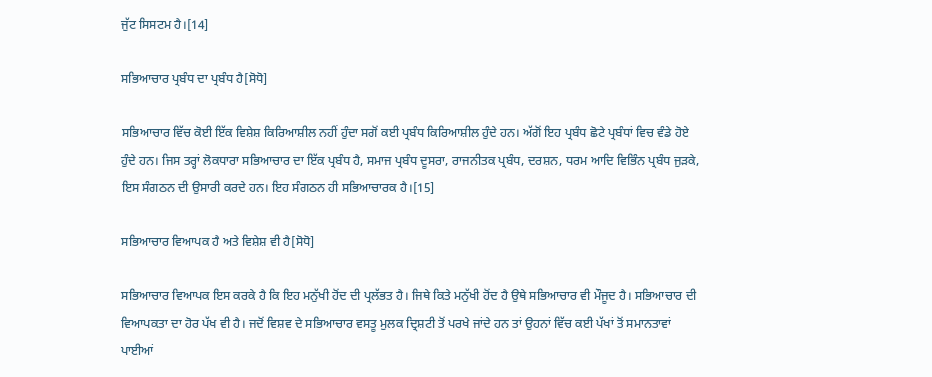ਜੁੱਟ ਸਿਸਟਮ ਹੈ।[14]

ਸਭਿਆਚਾਰ ਪ੍ਰਬੰਧ ਦਾ ਪ੍ਰਬੰਧ ਹੈ[ਸੋਧੋ]

ਸਭਿਆਚਾਰ ਵਿੱਚ ਕੋਈ ਇੱਕ ਵਿਸ਼ੇਸ਼ ਕਿਰਿਆਸ਼ੀਲ ਨਹੀਂ ਹੁੰਦਾ ਸਗੋਂ ਕਈ ਪ੍ਰਬੰਧ ਕਿਰਿਆਸ਼ੀਲ ਹੁੰਦੇ ਹਨ। ਅੱਗੋਂ ਇਹ ਪ੍ਰਬੰਧ ਛੋਟੇ ਪ੍ਰਬੰਧਾਂ ਵਿਚ ਵੰਡੇ ਹੋਏ ਹੁੰਦੇ ਹਨ। ਜਿਸ ਤਰ੍ਹਾਂ ਲੋਕਧਾਰਾ ਸਭਿਆਚਾਰ ਦਾ ਇੱਕ ਪ੍ਰਬੰਧ ਹੈ, ਸਮਾਜ ਪ੍ਰਬੰਧ ਦੂਸਰਾ, ਰਾਜਨੀਤਕ ਪ੍ਰਬੰਧ, ਦਰਸ਼ਨ, ਧਰਮ ਆਦਿ ਵਿਭਿੰਨ ਪ੍ਰਬੰਧ ਜੁੜਕੇ, ਇਸ ਸੰਗਠਨ ਦੀ ਉਸਾਰੀ ਕਰਦੇ ਹਨ। ਇਹ ਸੰਗਠਨ ਹੀ ਸਭਿਆਚਾਰਕ ਹੈ।[15]

ਸਭਿਆਚਾਰ ਵਿਆਪਕ ਹੈ ਅਤੇ ਵਿਸ਼ੇਸ਼ ਵੀ ਹੈ[ਸੋਧੋ]

ਸਭਿਆਚਾਰ ਵਿਆਪਕ ਇਸ ਕਰਕੇ ਹੈ ਕਿ ਇਹ ਮਨੁੱਖੀ ਹੋਂਦ ਦੀ ਪ੍ਰਲੱਭਤ ਹੈ। ਜਿਥੇ ਕਿਤੇ ਮਨੁੱਖੀ ਹੋਂਦ ਹੈ ਉਥੇ ਸਭਿਆਚਾਰ ਵੀ ਮੌਜੂਦ ਹੈ। ਸਭਿਆਚਾਰ ਦੀ ਵਿਆਪਕਤਾ ਦਾ ਹੋਰ ਪੱਖ ਵੀ ਹੈ। ਜਦੋਂ ਵਿਸ਼ਵ ਦੇ ਸਭਿਆਚਾਰ ਵਸਤੂ ਮੁਲਕ ਦ੍ਰਿਸ਼ਟੀ ਤੋਂ ਪਰਖੇ ਜਾਂਦੇ ਹਨ ਤਾਂ ਉਹਨਾਂ ਵਿੱਚ ਕਈ ਪੱਖਾਂ ਤੋਂ ਸਮਾਨਤਾਵਾਂ ਪਾਈਆਂ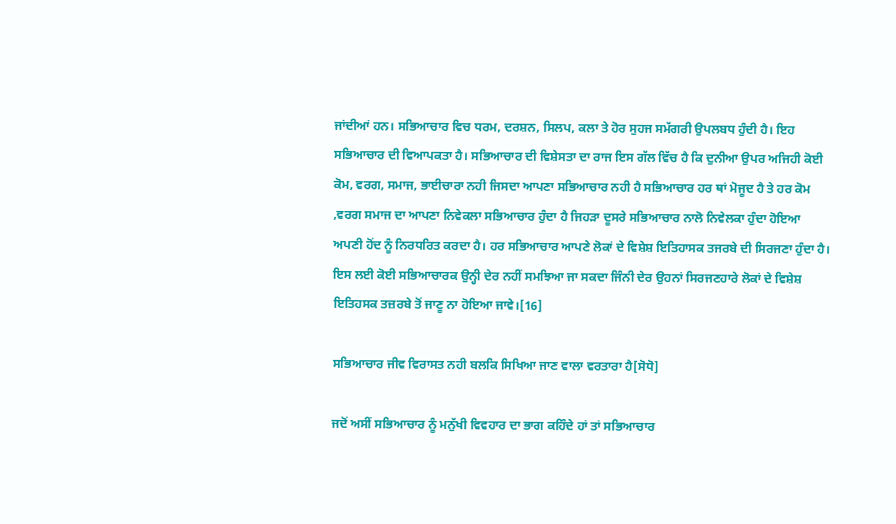ਜਾਂਦੀਆਂ ਹਨ। ਸਭਿਆਚਾਰ ਵਿਚ ਧਰਮ, ਦਰਸ਼ਨ, ਸਿਲਪ, ਕਲਾ ਤੇ ਹੋਰ ਸੁਹਜ ਸਮੱਗਰੀ ਉਪਲਬਧ ਹੁੰਦੀ ਹੈ। ਇਹ ਸਭਿਆਚਾਰ ਦੀ ਵਿਆਪਕਤਾ ਹੈ। ਸਭਿਆਚਾਰ ਦੀ ਵਿਸ਼ੇਸਤਾ ਦਾ ਰਾਜ ਇਸ ਗੱਲ ਵਿੱਚ ਹੈ ਕਿ ਦੁਨੀਆ ਉਪਰ ਅਜਿਹੀ ਕੋਈ ਕੋਮ, ਵਰਗ, ਸਮਾਜ, ਭਾਈਚਾਰਾ ਨਹੀ ਜਿਸਦਾ ਆਪਣਾ ਸਭਿਆਚਾਰ ਨਹੀ ਹੈ ਸਭਿਆਚਾਰ ਹਰ ਥਾਂ ਮੋਜੂਦ ਹੈ ਤੇ ਹਰ ਕੋਮ ,ਵਰਗ ਸਮਾਜ ਦਾ ਆਪਣਾ ਨਿਵੇਕਲਾ ਸਭਿਆਚਾਰ ਹੁੰਦਾ ਹੈ ਜਿਹੜਾ ਦੂਸਰੇ ਸਭਿਆਚਾਰ ਨਾਲੋ ਨਿਵੇਲਕਾ ਹੁੰਦਾ ਹੋਇਆ ਅਪਣੀ ਹੋਂਦ ਨੂੰ ਨਿਰਧਰਿਤ ਕਰਦਾ ਹੈ। ਹਰ ਸਭਿਆਚਾਰ ਆਪਣੇ ਲੋਕਾਂ ਦੇ ਵਿਸ਼ੇਸ਼ ਇਤਿਹਾਸਕ ਤਜਰਬੇ ਦੀ ਸਿਰਜਣਾ ਹੁੰਦਾ ਹੈ। ਇਸ ਲਈ ਕੋਈ ਸਭਿਆਚਾਰਕ ਉਨ੍ਹੀ ਦੇਰ ਨਹੀਂ ਸਮਝਿਆ ਜਾ ਸਕਦਾ ਜਿੰਨੀ ਦੇਰ ਉਹਨਾਂ ਸਿਰਜਣਹਾਰੇ ਲੋਕਾਂ ਦੇ ਵਿਸ਼ੇਸ਼ ਇਤਿਹਸਕ ਤਜ਼ਰਬੇ ਤੋਂ ਜਾਣੂ ਨਾ ਹੋਇਆ ਜਾਵੇ।[16]

ਸਭਿਆਚਾਰ ਜੀਵ ਵਿਰਾਸਤ ਨਹੀ ਬਲਕਿ ਸਿਖਿਆ ਜਾਣ ਵਾਲਾ ਵਰਤਾਰਾ ਹੈ[ਸੋਧੋ]

ਜਦੋਂ ਅਸੀਂ ਸਭਿਆਚਾਰ ਨੂੰ ਮਨੁੱਖੀ ਵਿਵਹਾਰ ਦਾ ਭਾਗ ਕਹਿੰਦੇ ਹਾਂ ਤਾਂ ਸਭਿਆਚਾਰ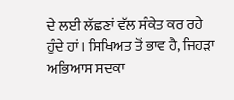ਦੇ ਲਈ ਲੱਛਣਾਂ ਵੱਲ ਸੰਕੇਤ ਕਰ ਰਹੇ ਹੁੰਦੇ ਹਾਂ। ਸਿਖਿਅਤ ਤੋਂ ਭਾਵ ਹੈ, ਜਿਹੜਾ ਅਭਿਆਸ ਸਦਕਾ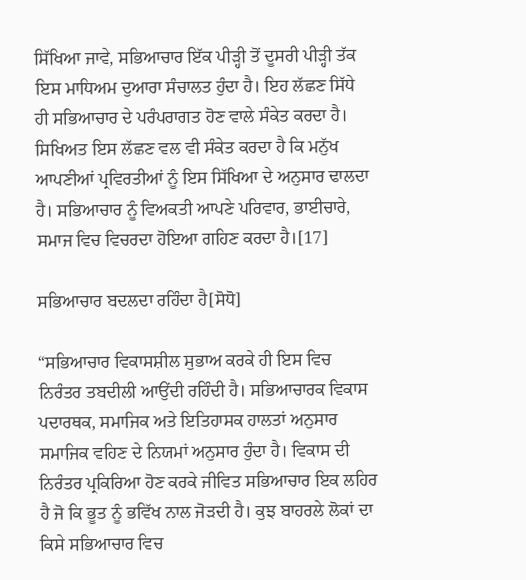ਸਿੱਖਿਆ ਜਾਵੇ, ਸਭਿਆਚਾਰ ਇੱਕ ਪੀੜ੍ਹੀ ਤੋਂ ਦੂਸਰੀ ਪੀੜ੍ਹੀ ਤੱਕ ਇਸ ਮਾਧਿਅਮ ਦੁਆਰਾ ਸੰਚਾਲਤ ਹੁੰਦਾ ਹੈ। ਇਹ ਲੱਛਣ ਸਿੱਧੇ ਹੀ ਸਭਿਆਚਾਰ ਦੇ ਪਰੰਪਰਾਗਤ ਹੋਣ ਵਾਲੇ ਸੰਕੇਤ ਕਰਦਾ ਹੈ। ਸਿਖਿਅਤ ਇਸ ਲੱਛਣ ਵਲ ਵੀ ਸੰਕੇਤ ਕਰਦਾ ਹੈ ਕਿ ਮਨੁੱਖ ਆਪਣੀਆਂ ਪ੍ਰਵਿਰਤੀਆਂ ਨੂੰ ਇਸ ਸਿੱਖਿਆ ਦੇ ਅਨੁਸਾਰ ਢਾਲਦਾ ਹੈ। ਸਭਿਆਚਾਰ ਨੂੰ ਵਿਅਕਤੀ ਆਪਣੇ ਪਰਿਵਾਰ, ਭਾਈਚਾਰੇ, ਸਮਾਜ ਵਿਚ ਵਿਚਰਦਾ ਹੋਇਆ ਗਹਿਣ ਕਰਦਾ ਹੈ।[17]

ਸਭਿਆਚਾਰ ਬਦਲਦਾ ਰਹਿੰਦਾ ਹੈ[ਸੋਧੋ]

“ਸਭਿਆਚਾਰ ਵਿਕਾਸਸ਼ੀਲ ਸੁਭਾਅ ਕਰਕੇ ਹੀ ਇਸ ਵਿਚ ਨਿਰੰਤਰ ਤਬਦੀਲੀ ਆਉਂਦੀ ਰਹਿੰਦੀ ਹੈ। ਸਭਿਆਚਾਰਕ ਵਿਕਾਸ ਪਦਾਰਥਕ, ਸਮਾਜਿਕ ਅਤੇ ਇਤਿਹਾਸਕ ਹਾਲਤਾਂ ਅਨੁਸਾਰ ਸਮਾਜਿਕ ਵਹਿਣ ਦੇ ਨਿਯਮਾਂ ਅਨੁਸਾਰ ਹੁੰਦਾ ਹੈ। ਵਿਕਾਸ ਦੀ ਨਿਰੰਤਰ ਪ੍ਰਕਿਰਿਆ ਹੋਣ ਕਰਕੇ ਜੀਵਿਤ ਸਭਿਆਚਾਰ ਇਕ ਲਹਿਰ ਹੈ ਜੋ ਕਿ ਭੂਤ ਨੂੰ ਭਵਿੱਖ ਨਾਲ ਜੋੜਦੀ ਹੈ। ਕੁਝ ਬਾਹਰਲੇ ਲੋਕਾਂ ਦਾ ਕਿਸੇ ਸਭਿਆਚਾਰ ਵਿਚ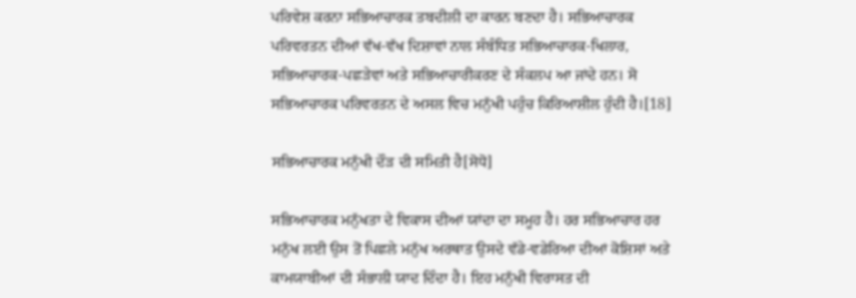ਪਰਿਵੇਸ਼ ਕਰਨਾ ਸਭਿਆਚਾਰਕ ਤਬਦੀਲੀ ਦਾ ਕਾਰਨ ਬਣਦਾ ਹੈ। ਸਭਿਆਚਾਰਕ ਪਰਿਵਰਤਨ ਦੀਆਂ ਵੱਖ-ਵੱਖ ਦਿਸ਼ਾਵਾਂ ਨਾਲ ਸੰਬੰਧਿਤ ਸਭਿਆਚਾਰਕ-ਖਿਲਾਰ, ਸਭਿਆਚਾਰਕ-ਪਛੜੇਵਾਂ ਅਤੇ ਸਭਿਆਚਾਰੀਕਰਣ ਦੇ ਸੰਕਲਪ ਆ ਜਾਂਦੇ ਹਨ। ਸੋ ਸਭਿਆਚਾਰਕ ਪਰਿਵਰਤਨ ਦੇ ਅਸਲ ਵਿਚ ਮਨੁੱਖੀ ਪਹੁੰਚ ਕਿਰਿਆਸ਼ੀਲ ਹੁੰਦੀ ਹੈ।[18]

ਸਭਿਆਚਾਰਕ ਮਨੁੱਖੀ ਦੌੜ ਦੀ ਸਮਿਤੀ ਹੈ[ਸੋਧੋ]

ਸਭਿਆਚਾਰਕ ਮਨੁੱਖਤਾ ਦੇ ਵਿਕਾਸ ਦੀਆਂ ਯਾਂਦਾ ਦਾ ਸਮੂਹ ਹੈ। ਹਰ ਸਭਿਆਚਾਰ ਹਰ ਮਨੁੱਖ ਲਈ ਉਸ ਤੋਂ ਪਿਛਲੇ ਮਨੁੱਖ ਅਰਥਾਤ ਉਸਦੇ ਵੱਡੇ-ਵਡੇਰਿਆ ਦੀਆਂ ਕੋਸ਼ਿਸਾਂ ਅਤੇ ਕਾਮਯਾਬੀਆਂ ਦੀ ਸੰਭਾਲੀ ਯਾਦ ਦਿੰਦਾ ਹੈ। ਇਹ ਮਨੁੱਖੀ ਵਿਰਾਸਤ ਦੀ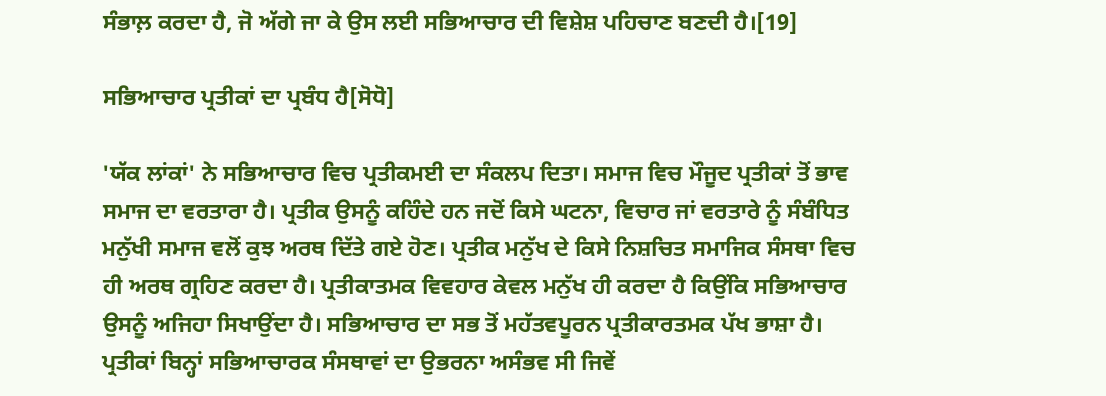ਸੰਭਾਲ਼ ਕਰਦਾ ਹੈ, ਜੋ ਅੱਗੇ ਜਾ ਕੇ ਉਸ ਲਈ ਸਭਿਆਚਾਰ ਦੀ ਵਿਸ਼ੇਸ਼ ਪਹਿਚਾਣ ਬਣਦੀ ਹੈ।[19]

ਸਭਿਆਚਾਰ ਪ੍ਰਤੀਕਾਂ ਦਾ ਪ੍ਰਬੰਧ ਹੈ[ਸੋਧੋ]

'ਯੱਕ ਲਾਂਕਾਂ' ਨੇ ਸਭਿਆਚਾਰ ਵਿਚ ਪ੍ਰਤੀਕਮਈ ਦਾ ਸੰਕਲਪ ਦਿਤਾ। ਸਮਾਜ ਵਿਚ ਮੌਜੂਦ ਪ੍ਰਤੀਕਾਂ ਤੋਂ ਭਾਵ ਸਮਾਜ ਦਾ ਵਰਤਾਰਾ ਹੈ। ਪ੍ਰਤੀਕ ਉਸਨੂੰ ਕਹਿੰਦੇ ਹਨ ਜਦੋਂ ਕਿਸੇ ਘਟਨਾ, ਵਿਚਾਰ ਜਾਂ ਵਰਤਾਰੇ ਨੂੰ ਸੰਬੰਧਿਤ ਮਨੁੱਖੀ ਸਮਾਜ ਵਲੋਂ ਕੁਝ ਅਰਥ ਦਿੱਤੇ ਗਏ ਹੋਣ। ਪ੍ਰਤੀਕ ਮਨੁੱਖ ਦੇ ਕਿਸੇ ਨਿਸ਼ਚਿਤ ਸਮਾਜਿਕ ਸੰਸਥਾ ਵਿਚ ਹੀ ਅਰਥ ਗ੍ਰਹਿਣ ਕਰਦਾ ਹੈ। ਪ੍ਰਤੀਕਾਤਮਕ ਵਿਵਹਾਰ ਕੇਵਲ ਮਨੁੱਖ ਹੀ ਕਰਦਾ ਹੈ ਕਿਉਂਕਿ ਸਭਿਆਚਾਰ ਉਸਨੂੰ ਅਜਿਹਾ ਸਿਖਾਉਂਦਾ ਹੈ। ਸਭਿਆਚਾਰ ਦਾ ਸਭ ਤੋਂ ਮਹੱਤਵਪੂਰਨ ਪ੍ਰਤੀਕਾਰਤਮਕ ਪੱਖ ਭਾਸ਼ਾ ਹੈ। ਪ੍ਰਤੀਕਾਂ ਬਿਨ੍ਹਾਂ ਸਭਿਆਚਾਰਕ ਸੰਸਥਾਵਾਂ ਦਾ ਉਭਰਨਾ ਅਸੰਭਵ ਸੀ ਜਿਵੇਂ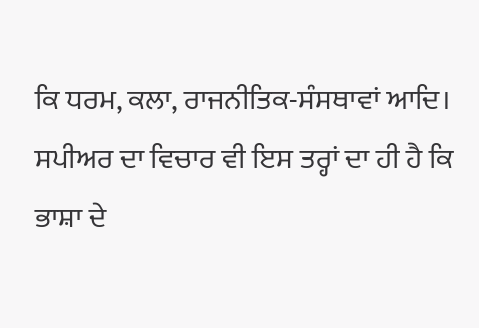ਕਿ ਧਰਮ, ਕਲਾ, ਰਾਜਨੀਤਿਕ-ਸੰਸਥਾਵਾਂ ਆਦਿ। ਸਪੀਅਰ ਦਾ ਵਿਚਾਰ ਵੀ ਇਸ ਤਰ੍ਹਾਂ ਦਾ ਹੀ ਹੈ ਕਿ ਭਾਸ਼ਾ ਦੇ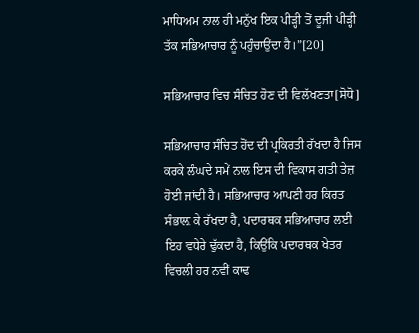ਮਾਧਿਅਮ ਨਾਲ ਹੀ ਮਨੁੱਖ ਇਕ ਪੀੜ੍ਹੀ ਤੋਂ ਦੂਜੀ ਪੀੜ੍ਹੀ ਤੱਕ ਸਭਿਆਚਾਰ ਨੂੰ ਪਹੁੰਚਾਉਂਦਾ ਹੈ।”[20]

ਸਭਿਆਚਾਰ ਵਿਚ ਸੰਚਿਤ ਹੋਣ ਦੀ ਵਿਲੱਖਣਤਾ[ਸੋਧੋ]

ਸਭਿਆਚਾਰ ਸੰਚਿਤ ਹੋਂਦ ਦੀ ਪ੍ਰਕਿਰਤੀ ਰੱਖਦਾ ਹੈ ਜਿਸ ਕਰਕੇ ਲੰਘਦੇ ਸਮੇਂ ਨਾਲ ਇਸ ਦੀ ਵਿਕਾਸ ਗਤੀ ਤੇਜ਼ ਹੋਈ ਜਾਂਦੀ ਹੈ। ਸਭਿਆਚਾਰ ਆਪਣੀ ਹਰ ਕਿਰਤ ਸੰਭਾਲ਼ ਕੇ ਰੱਖਦਾ ਹੈ, ਪਦਾਰਥਕ ਸਭਿਆਚਾਰ ਲਈ ਇਹ ਵਧੇਰੇ ਢੁੱਕਦਾ ਹੈ, ਕਿਉਂਕਿ ਪਦਾਰਥਕ ਖੇਤਰ ਵਿਚਲੀ ਹਰ ਨਵੀਂ ਕਾਢ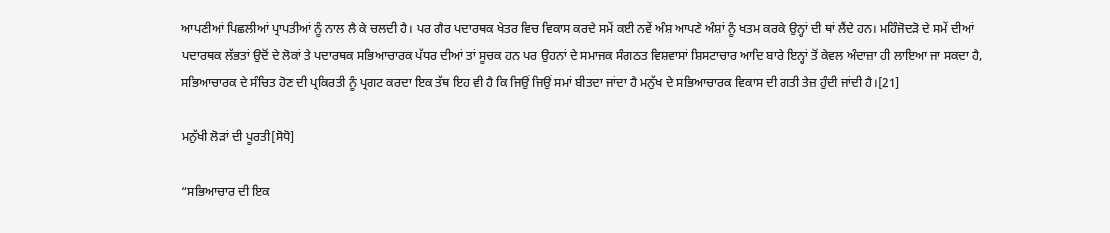ਆਪਣੀਆਂ ਪਿਛਲੀਆਂ ਪ੍ਰਾਪਤੀਆਂ ਨੂੰ ਨਾਲ ਲੈ ਕੇ ਚਲਦੀ ਹੈ। ਪਰ ਗੈਰ ਪਦਾਰਥਕ ਖੇਤਰ ਵਿਚ ਵਿਕਾਸ ਕਰਦੇ ਸਮੇਂ ਕਈ ਨਵੇਂ ਅੰਸ਼ ਆਪਣੇ ਅੰਸ਼ਾਂ ਨੂੰ ਖਤਮ ਕਰਕੇ ਉਨ੍ਹਾਂ ਦੀ ਥਾਂ ਲੈਂਦੇ ਹਨ। ਮਹਿੰਜੋਦੜੋ ਦੇ ਸਮੇਂ ਦੀਆਂ ਪਦਾਰਥਕ ਲੱਭਤਾਂ ਉਦੋਂ ਦੇ ਲੋਕਾਂ ਤੇ ਪਦਾਰਥਕ ਸਭਿਆਚਾਰਕ ਪੱਧਰ ਦੀਆਂ ਤਾਂ ਸੂਚਕ ਹਨ ਪਰ ਉਹਨਾਂ ਦੇ ਸਮਾਜਕ ਸੰਗਠਤ ਵਿਸ਼ਵਾਸਾਂ ਸ਼ਿਸਟਾਚਾਰ ਆਦਿ ਬਾਰੇ ਇਨ੍ਹਾਂ ਤੋਂ ਕੇਵਲ ਅੰਦਾਜ਼ਾ ਹੀ ਲਾਇਆ ਜਾ ਸਕਦਾ ਹੈ, ਸਭਿਆਚਾਰਕ ਦੇ ਸੰਚਿਤ ਹੋਣ ਦੀ ਪ੍ਰਕਿਰਤੀ ਨੂੰ ਪ੍ਰਗਟ ਕਰਦਾ ਇਕ ਤੱਥ ਇਹ ਵੀ ਹੈ ਕਿ ਜਿਉਂ ਜਿਉਂ ਸਮਾਂ ਬੀਤਦਾ ਜਾਂਦਾ ਹੈ ਮਨੁੱਖ ਦੇ ਸਭਿਆਚਾਰਕ ਵਿਕਾਸ ਦੀ ਗਤੀ ਤੇਜ਼ ਹੁੰਦੀ ਜਾਂਦੀ ਹੈ।[21]

ਮਨੁੱਖੀ ਲੋੜਾਂ ਦੀ ਪੂਰਤੀ[ਸੋਧੋ]

“ਸਭਿਆਚਾਰ ਦੀ ਇਕ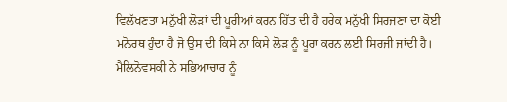ਵਿਲੱਖਣਤਾ ਮਨੁੱਖੀ ਲੋੜਾਂ ਦੀ ਪੂਰੀਆਂ ਕਰਨ ਹਿੱਤ ਦੀ ਹੈ ਹਰੇਕ ਮਨੁੱਖੀ ਸਿਰਜਣਾ ਦਾ ਕੋਈ ਮਨੋਰਥ ਹੁੰਦਾ ਹੈ ਜੋ ਉਸ ਦੀ ਕਿਸੇ ਨਾ ਕਿਸੇ ਲੋੜ ਨੂੰ ਪੂਰਾ ਕਰਨ ਲਈ ਸਿਰਜੀ ਜਾਂਦੀ ਹੈ। ਮੈਲਿਨੋਵਸਕੀ ਨੇ ਸਭਿਆਚਾਰ ਨੂੰ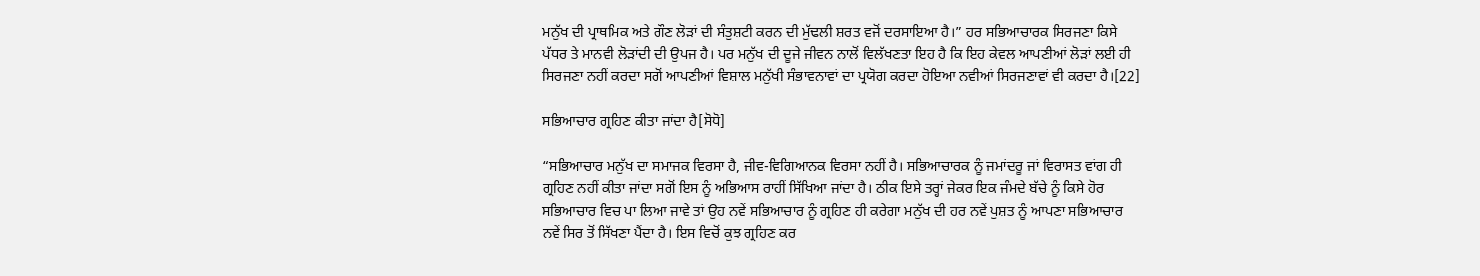ਮਨੁੱਖ ਦੀ ਪ੍ਰਾਥਮਿਕ ਅਤੇ ਗੌਣ ਲੋੜਾਂ ਦੀ ਸੰਤੁਸ਼ਟੀ ਕਰਨ ਦੀ ਮੁੱਢਲੀ ਸ਼ਰਤ ਵਜੋਂ ਦਰਸਾਇਆ ਹੈ।” ਹਰ ਸਭਿਆਚਾਰਕ ਸਿਰਜਣਾ ਕਿਸੇ ਪੱਧਰ ਤੇ ਮਾਨਵੀ ਲੋੜਾਂਦੀ ਦੀ ਉਪਜ ਹੈ। ਪਰ ਮਨੁੱਖ ਦੀ ਦੂਜੇ ਜੀਵਨ ਨਾਲੋਂ ਵਿਲੱਖਣਤਾ ਇਹ ਹੈ ਕਿ ਇਹ ਕੇਵਲ ਆਪਣੀਆਂ ਲੋੜਾਂ ਲਈ ਹੀ ਸਿਰਜਣਾ ਨਹੀਂ ਕਰਦਾ ਸਗੋਂ ਆਪਣੀਆਂ ਵਿਸ਼ਾਲ ਮਨੁੱਖੀ ਸੰਭਾਵਨਾਵਾਂ ਦਾ ਪ੍ਰਯੋਗ ਕਰਦਾ ਹੋਇਆ ਨਵੀਆਂ ਸਿਰਜਣਾਵਾਂ ਵੀ ਕਰਦਾ ਹੈ।[22]

ਸਭਿਆਚਾਰ ਗ੍ਰਹਿਣ ਕੀਤਾ ਜਾਂਦਾ ਹੈ[ਸੋਧੋ]

“ਸਭਿਆਚਾਰ ਮਨੁੱਖ ਦਾ ਸਮਾਜਕ ਵਿਰਸਾ ਹੈ, ਜੀਵ-ਵਿਗਿਆਨਕ ਵਿਰਸਾ ਨਹੀਂ ਹੈ। ਸਭਿਆਚਾਰਕ ਨੂੰ ਜਮਾਂਦਰੂ ਜਾਂ ਵਿਰਾਸਤ ਵਾਂਗ ਹੀ ਗ੍ਰਹਿਣ ਨਹੀਂ ਕੀਤਾ ਜਾਂਦਾ ਸਗੋਂ ਇਸ ਨੂੰ ਅਭਿਆਸ ਰਾਹੀਂ ਸਿੱਖਿਆ ਜਾਂਦਾ ਹੈ। ਠੀਕ ਇਸੇ ਤਰ੍ਹਾਂ ਜੇਕਰ ਇਕ ਜੰਮਦੇ ਬੱਚੇ ਨੂੰ ਕਿਸੇ ਹੋਰ ਸਭਿਆਚਾਰ ਵਿਚ ਪਾ ਲਿਆ ਜਾਵੇ ਤਾਂ ਉਹ ਨਵੇਂ ਸਭਿਆਚਾਰ ਨੂੰ ਗ੍ਰਹਿਣ ਹੀ ਕਰੇਗਾ ਮਨੁੱਖ ਦੀ ਹਰ ਨਵੇਂ ਪੁਸ਼ਤ ਨੂੰ ਆਪਣਾ ਸਭਿਆਚਾਰ ਨਵੇਂ ਸਿਰ ਤੋਂ ਸਿੱਖਣਾ ਪੈਂਦਾ ਹੈ। ਇਸ ਵਿਚੋਂ ਕੁਝ ਗ੍ਰਹਿਣ ਕਰ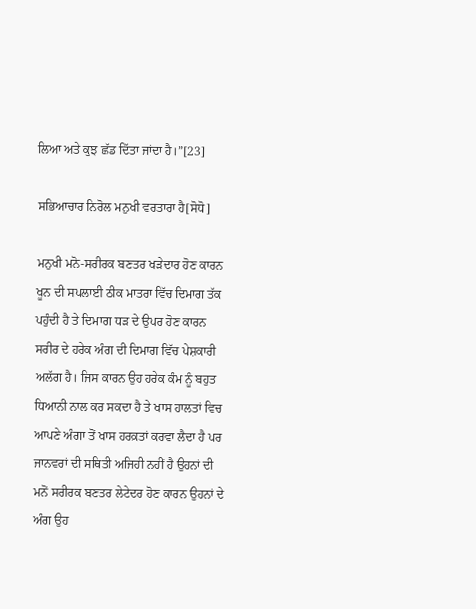ਲਿਆ ਅਤੇ ਕੁਝ ਛੱਡ ਦਿੱਤਾ ਜਾਂਦਾ ਹੈ।”[23]

ਸਭਿਆਚਾਰ ਨਿਰੋਲ ਮਨੁਖੀ ਵਰਤਾਰਾ ਹੈ[ਸੋਧੋ]

ਮਨੁਖੀ ਮਨੋ-ਸਰੀਰਕ ਬਣਤਰ ਖੜੇਦਾਰ ਹੋਣ ਕਾਰਨ ਖੂਨ ਦੀ ਸਪਲਾਈ ਠੀਕ ਮਾਤਰਾ ਵਿੱਚ ਦਿਮਾਗ ਤੱਕ ਪਹੁੰਦੀ ਹੈ ਤੇ ਦਿਮਾਗ ਧੜ ਦੇ ਉਪਰ ਹੋਣ ਕਾਰਨ ਸਰੀਰ ਦੇ ਹਰੇਕ ਅੰਗ ਦੀ ਦਿਮਾਗ ਵਿੱਚ ਪੇਸ਼ਕਾਰੀ ਅਲੱਗ ਹੈ। ਜਿਸ ਕਾਰਨ ਉਹ ਹਰੇਕ ਕੰਮ ਨੂੰ ਬਹੁਤ ਧਿਆਨੀ ਨਾਲ ਕਰ ਸਕਦਾ ਹੈ ਤੇ ਖਾਸ ਹਾਲਤਾਂ ਵਿਚ ਆਪਣੇ ਅੰਗਾ ਤੋਂ ਖਾਸ ਹਰਕ਼ਤਾਂ ਕਰਵਾ ਲੈਦਾ ਹੈ ਪਰ ਜਾਨਵਰਾਂ ਦੀ ਸਥਿਤੀ ਅਜਿਹੀ ਨਹੀਂ ਹੈ ਉਹਨਾਂ ਦੀ ਮਨੋਂ ਸਰੀਰਕ ਬਣਤਰ ਲੇਟੇਦਰ ਹੋਣ ਕਾਰਨ ਉਹਨਾਂ ਦੇ ਅੰਗ ਉਹ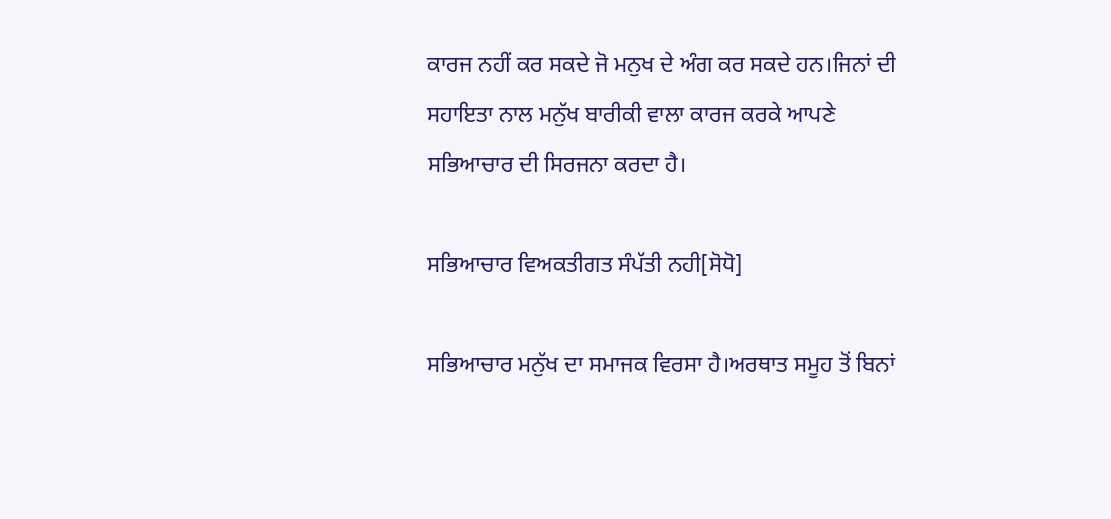ਕਾਰਜ ਨਹੀਂ ਕਰ ਸਕਦੇ ਜੋ ਮਨੁਖ ਦੇ ਅੰਗ ਕਰ ਸਕਦੇ ਹਨ।ਜਿਨਾਂ ਦੀ ਸਹਾਇਤਾ ਨਾਲ ਮਨੁੱਖ ਬਾਰੀਕੀ ਵਾਲਾ ਕਾਰਜ ਕਰਕੇ ਆਪਣੇ ਸਭਿਆਚਾਰ ਦੀ ਸਿਰਜਨਾ ਕਰਦਾ ਹੈ।

ਸਭਿਆਚਾਰ ਵਿਅਕਤੀਗਤ ਸੰਪੱਤੀ ਨਹੀ[ਸੋਧੋ]

ਸਭਿਆਚਾਰ ਮਨੁੱਖ ਦਾ ਸਮਾਜਕ ਵਿਰਸਾ ਹੈ।ਅਰਥਾਤ ਸਮੂਹ ਤੋਂ ਬਿਨਾਂ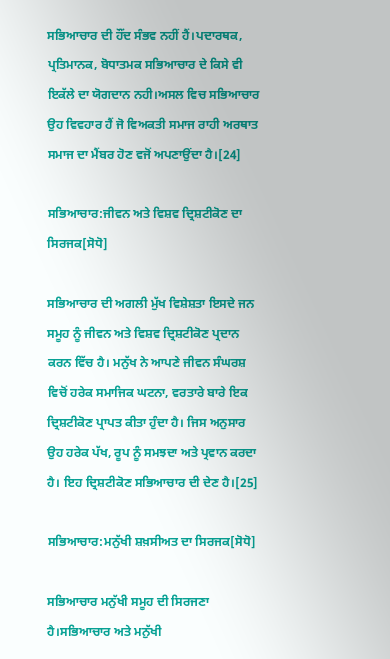ਸਭਿਆਚਾਰ ਦੀ ਹੌਂਦ ਸੰਭਵ ਨਹੀਂ ਹੈਂ।ਪਦਾਰਥਕ, ਪ੍ਰਤਿਮਾਨਕ, ਬੋਧਾਤਮਕ ਸਭਿਆਚਾਰ ਦੇ ਕਿਸੇ ਵੀ ਇਕੱਲੇ ਦਾ ਯੋਗਦਾਨ ਨਹੀ।ਅਸਲ ਵਿਚ ਸਭਿਆਚਾਰ ਉਹ ਵਿਵਹਾਰ ਹੈਂ ਜੋ ਵਿਅਕਤੀ ਸਮਾਜ ਰਾਹੀ ਅਰਥਾਤ ਸਮਾਜ ਦਾ ਮੈਂਬਰ ਹੋਣ ਵਜੋਂ ਅਪਣਾਉਂਦਾ ਹੈ।[24]

ਸਭਿਆਚਾਰ:ਜੀਵਨ ਅਤੇ ਵਿਸ਼ਵ ਦ੍ਰਿਸ਼ਟੀਕੋਣ ਦਾ ਸਿਰਜਕ[ਸੋਧੋ]

ਸਭਿਆਚਾਰ ਦੀ ਅਗਲੀ ਮੁੱਖ ਵਿਸ਼ੇਸ਼ਤਾ ਇਸਦੇ ਜਨ ਸਮੂਹ ਨੂੰ ਜੀਵਨ ਅਤੇ ਵਿਸ਼ਵ ਦ੍ਰਿਸ਼ਟੀਕੋਣ ਪ੍ਰਦਾਨ ਕਰਨ ਵਿੱਚ ਹੈ। ਮਨੁੱਖ ਨੇ ਆਪਣੇ ਜੀਵਨ ਸੰਘਰਸ਼ ਵਿਚੋਂ ਹਰੇਕ ਸਮਾਜਿਕ ਘਟਨਾ, ਵਰਤਾਰੇ ਬਾਰੇ ਇਕ ਦ੍ਰਿਸ਼ਟੀਕੋਣ ਪ੍ਰਾਪਤ ਕੀਤਾ ਹੁੰਦਾ ਹੈ। ਜਿਸ ਅਨੁਸਾਰ ਉਹ ਹਰੇਕ ਪੱਖ, ਰੂਪ ਨੂੰ ਸਮਝਦਾ ਅਤੇ ਪ੍ਰਵਾਨ ਕਰਦਾ ਹੈ। ਇਹ ਦ੍ਰਿਸ਼ਟੀਕੋਣ ਸਭਿਆਚਾਰ ਦੀ ਦੇਣ ਹੈ।[25]

ਸਭਿਆਚਾਰ:ਮਨੁੱਖੀ ਸ਼ਖ਼ਸੀਅਤ ਦਾ ਸਿਰਜਕ[ਸੋਧੋ]

ਸਭਿਆਚਾਰ ਮਨੁੱਖੀ ਸਮੂਹ ਦੀ ਸਿਰਜਣਾ ਹੈ।ਸਭਿਆਚਾਰ ਅਤੇ ਮਨੁੱਖੀ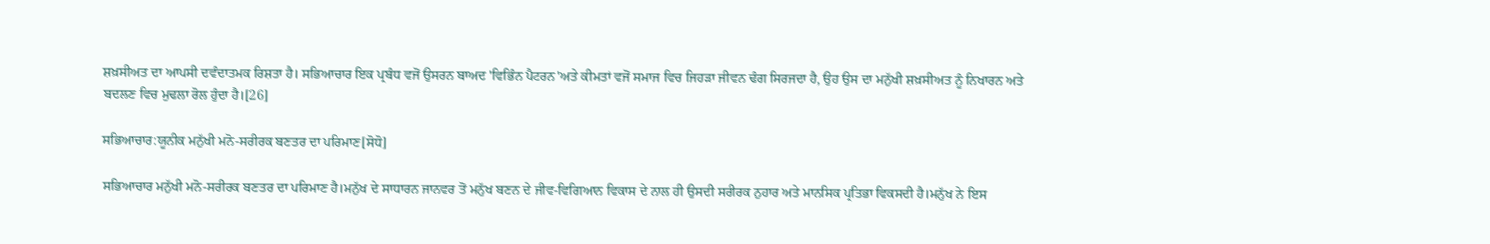ਸ਼ਖ਼ਸੀਅਤ ਦਾ ਆਪਸੀ ਦਵੰਦਾਤਮਕ ਰਿਸ਼ਤਾ ਹੈ। ਸਭਿਆਚਾਰ ਇਕ ਪ੍ਰਬੰਧ ਵਜੋਂ ਉਸਰਨ ਬਾਅਦ 'ਵਿਭਿੰਨ ਪੈਟਰਨ'ਅਤੇ ਕੀਮਤਾਂ ਵਜੋਂ ਸਮਾਜ ਵਿਚ ਜਿਹੜਾ ਜੀਵਨ ਢੰਗ ਸਿਰਜਦਾ ਹੈ, ਉਹ ਉਸ ਦਾ ਮਨੁੱਖੀ ਸ਼ਖ਼ਸੀਅਤ ਨੂੰ ਨਿਖਾਰਨ ਅਤੇ ਬਦਲਣ ਵਿਚ ਮੁਢਲਾ ਰੋਲ ਹੁੰਦਾ ਹੈ।[26]

ਸਭਿਆਚਾਰ:ਯੂਨੀਕ ਮਨੁੱਖੀ ਮਨੋ-ਸਰੀਰਕ ਬਣਤਰ ਦਾ ਪਰਿਮਾਣ[ਸੋਧੋ]

ਸਭਿਆਚਾਰ ਮਨੁੱਖੀ ਮਨੋ-ਸਰੀਰਕ ਬਣਤਰ ਦਾ ਪਰਿਮਾਣ ਹੈ।ਮਨੁੱਖ ਦੇ ਸਾਧਾਰਨ ਜਾਨਵਰ ਤੋਂ ਮਨੁੱਖ ਬਣਨ ਦੇ ਜੀਵ-ਵਿਗਿਆਨ ਵਿਕਾਸ ਦੇ ਨਾਲ ਹੀ ਉਸਦੀ ਸਰੀਰਕ ਨੁਹਾਰ ਅਤੇ ਮਾਨਸਿਕ ਪ੍ਰਤਿਭਾ ਵਿਕਸਦੀ ਹੈ।ਮਨੁੱਖ ਨੇ ਇਸ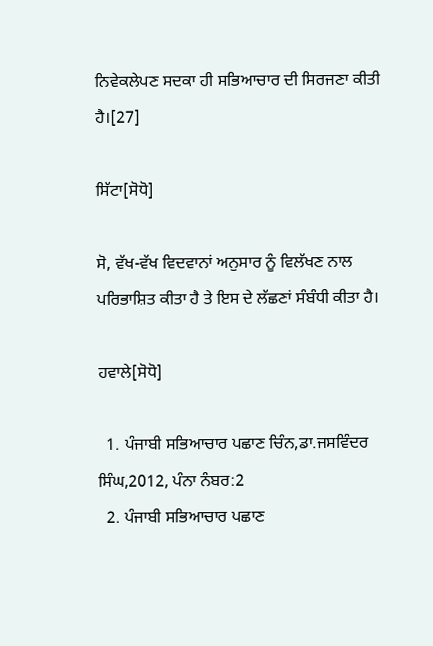ਨਿਵੇਕਲੇਪਣ ਸਦਕਾ ਹੀ ਸਭਿਆਚਾਰ ਦੀ ਸਿਰਜਣਾ ਕੀਤੀ ਹੈ।[27]

ਸਿੱਟਾ[ਸੋਧੋ]

ਸੋ, ਵੱਖ-ਵੱਖ ਵਿਦਵਾਨਾਂ ਅਨੁਸਾਰ ਨੂੰ ਵਿਲੱਖਣ ਨਾਲ ਪਰਿਭਾਸ਼ਿਤ ਕੀਤਾ ਹੈ ਤੇ ਇਸ ਦੇ ਲੱਛਣਾਂ ਸੰਬੰਧੀ ਕੀਤਾ ਹੈ।

ਹਵਾਲੇ[ਸੋਧੋ]

  1. ਪੰਜਾਬੀ ਸਭਿਆਚਾਰ ਪਛਾਣ ਚਿੰਨ,ਡਾ.ਜਸਵਿੰਦਰ ਸਿੰਘ,2012, ਪੰਨਾ ਨੰਬਰ:2
  2. ਪੰਜਾਬੀ ਸਭਿਆਚਾਰ ਪਛਾਣ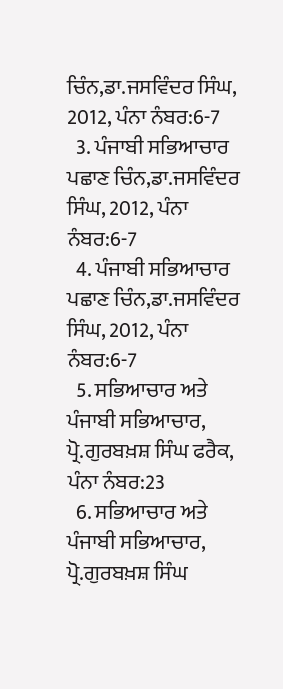ਚਿੰਨ,ਡਾ.ਜਸਵਿੰਦਰ ਸਿੰਘ, 2012, ਪੰਨਾ ਨੰਬਰ:6-7
  3. ਪੰਜਾਬੀ ਸਭਿਆਚਾਰ ਪਛਾਣ ਚਿੰਨ,ਡਾ.ਜਸਵਿੰਦਰ ਸਿੰਘ, 2012, ਪੰਨਾ ਨੰਬਰ:6-7
  4. ਪੰਜਾਬੀ ਸਭਿਆਚਾਰ ਪਛਾਣ ਚਿੰਨ,ਡਾ.ਜਸਵਿੰਦਰ ਸਿੰਘ, 2012, ਪੰਨਾ ਨੰਬਰ:6-7
  5. ਸਭਿਆਚਾਰ ਅਤੇ ਪੰਜਾਬੀ ਸਭਿਆਚਾਰ, ਪ੍ਰੋ.ਗੁਰਬਖ਼ਸ਼ ਸਿੰਘ ਫਰੈਕ, ਪੰਨਾ ਨੰਬਰ:23
  6. ਸਭਿਆਚਾਰ ਅਤੇ ਪੰਜਾਬੀ ਸਭਿਆਚਾਰ, ਪ੍ਰੋ.ਗੁਰਬਖ਼ਸ਼ ਸਿੰਘ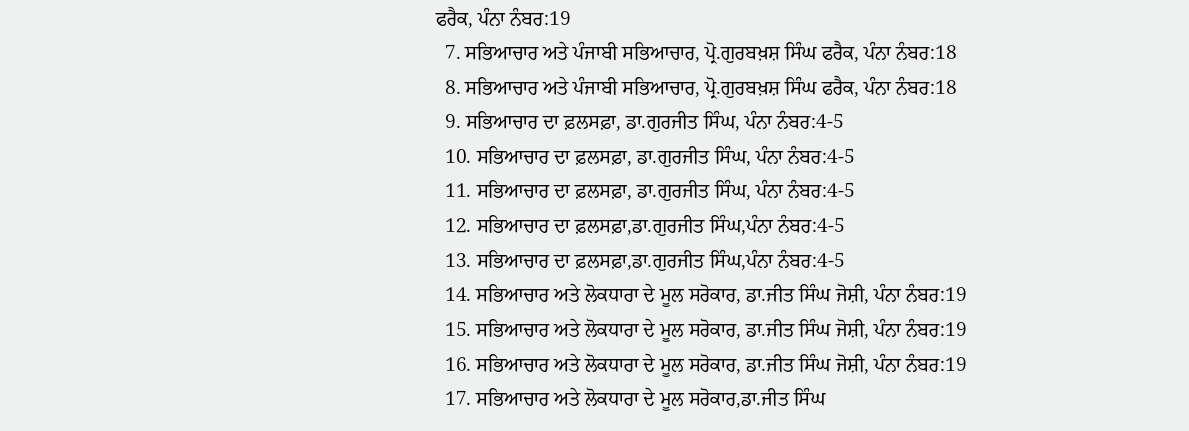ਫਰੈਕ, ਪੰਨਾ ਨੰਬਰ:19
  7. ਸਭਿਆਚਾਰ ਅਤੇ ਪੰਜਾਬੀ ਸਭਿਆਚਾਰ, ਪ੍ਰੋ.ਗੁਰਬਖ਼ਸ਼ ਸਿੰਘ ਫਰੈਕ, ਪੰਨਾ ਨੰਬਰ:18
  8. ਸਭਿਆਚਾਰ ਅਤੇ ਪੰਜਾਬੀ ਸਭਿਆਚਾਰ, ਪ੍ਰੋ.ਗੁਰਬਖ਼ਸ਼ ਸਿੰਘ ਫਰੈਕ, ਪੰਨਾ ਨੰਬਰ:18
  9. ਸਭਿਆਚਾਰ ਦਾ ਫ਼ਲਸਫ਼ਾ, ਡਾ.ਗੁਰਜੀਤ ਸਿੰਘ, ਪੰਨਾ ਨੰਬਰ:4-5
  10. ਸਭਿਆਚਾਰ ਦਾ ਫ਼ਲਸਫ਼ਾ, ਡਾ.ਗੁਰਜੀਤ ਸਿੰਘ, ਪੰਨਾ ਨੰਬਰ:4-5
  11. ਸਭਿਆਚਾਰ ਦਾ ਫ਼ਲਸਫ਼ਾ, ਡਾ.ਗੁਰਜੀਤ ਸਿੰਘ, ਪੰਨਾ ਨੰਬਰ:4-5
  12. ਸਭਿਆਚਾਰ ਦਾ ਫ਼ਲਸਫ਼ਾ,ਡਾ.ਗੁਰਜੀਤ ਸਿੰਘ,ਪੰਨਾ ਨੰਬਰ:4-5
  13. ਸਭਿਆਚਾਰ ਦਾ ਫ਼ਲਸਫ਼ਾ,ਡਾ.ਗੁਰਜੀਤ ਸਿੰਘ,ਪੰਨਾ ਨੰਬਰ:4-5
  14. ਸਭਿਆਚਾਰ ਅਤੇ ਲੋਕਧਾਰਾ ਦੇ ਮੂਲ ਸਰੋਕਾਰ, ਡਾ.ਜੀਤ ਸਿੰਘ ਜੋਸ਼ੀ, ਪੰਨਾ ਨੰਬਰ:19
  15. ਸਭਿਆਚਾਰ ਅਤੇ ਲੋਕਧਾਰਾ ਦੇ ਮੂਲ ਸਰੋਕਾਰ, ਡਾ.ਜੀਤ ਸਿੰਘ ਜੋਸ਼ੀ, ਪੰਨਾ ਨੰਬਰ:19
  16. ਸਭਿਆਚਾਰ ਅਤੇ ਲੋਕਧਾਰਾ ਦੇ ਮੂਲ ਸਰੋਕਾਰ, ਡਾ.ਜੀਤ ਸਿੰਘ ਜੋਸ਼ੀ, ਪੰਨਾ ਨੰਬਰ:19
  17. ਸਭਿਆਚਾਰ ਅਤੇ ਲੋਕਧਾਰਾ ਦੇ ਮੂਲ ਸਰੋਕਾਰ,ਡਾ.ਜੀਤ ਸਿੰਘ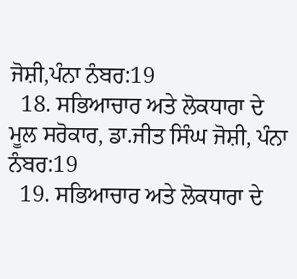ਜੋਸ਼ੀ,ਪੰਨਾ ਨੰਬਰ:19
  18. ਸਭਿਆਚਾਰ ਅਤੇ ਲੋਕਧਾਰਾ ਦੇ ਮੂਲ ਸਰੋਕਾਰ, ਡਾ.ਜੀਤ ਸਿੰਘ ਜੋਸ਼ੀ, ਪੰਨਾ ਨੰਬਰ:19
  19. ਸਭਿਆਚਾਰ ਅਤੇ ਲੋਕਧਾਰਾ ਦੇ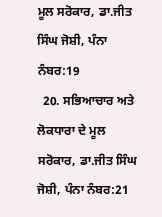ਮੂਲ ਸਰੋਕਾਰ, ਡਾ.ਜੀਤ ਸਿੰਘ ਜੋਸ਼ੀ, ਪੰਨਾ ਨੰਬਰ:19
  20. ਸਭਿਆਚਾਰ ਅਤੇ ਲੋਕਧਾਰਾ ਦੇ ਮੂਲ ਸਰੋਕਾਰ, ਡਾ.ਜੀਤ ਸਿੰਘ ਜੋਸ਼ੀ, ਪੰਨਾ ਨੰਬਰ:21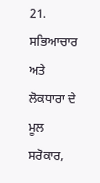21. ਸਭਿਆਚਾਰ ਅਤੇ ਲੋਕਧਾਰਾ ਦੇ ਮੂਲ ਸਰੋਕਾਰ,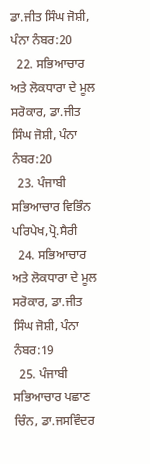ਡਾ.ਜੀਤ ਸਿੰਘ ਜੋਸ਼ੀ, ਪੰਨਾ ਨੰਬਰ:20
  22. ਸਭਿਆਚਾਰ ਅਤੇ ਲੋਕਧਾਰਾ ਦੇ ਮੂਲ ਸਰੋਕਾਰ, ਡਾ.ਜੀਤ ਸਿੰਘ ਜੋਸ਼ੀ, ਪੰਨਾ ਨੰਬਰ:20
  23. ਪੰਜਾਬੀ ਸਭਿਆਚਾਰ ਵਿਭਿੰਨ ਪਰਿਪੇਖ,ਪ੍ਰੋ.ਸੈਰੀ
  24. ਸਭਿਆਚਾਰ ਅਤੇ ਲੋਕਧਾਰਾ ਦੇ ਮੂਲ ਸਰੋਕਾਰ, ਡਾ.ਜੀਤ ਸਿੰਘ ਜੋਸ਼ੀ, ਪੰਨਾ ਨੰਬਰ:19
  25. ਪੰਜਾਬੀ ਸਭਿਆਚਾਰ ਪਛਾਣ ਚਿੰਨ, ਡਾ.ਜਸਵਿੰਦਰ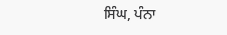ਸਿੰਘ, ਪੰਨਾ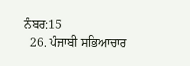ਨੰਬਰ:15
  26. ਪੰਜਾਬੀ ਸਭਿਆਚਾਰ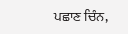ਪਛਾਣ ਚਿੰਨ,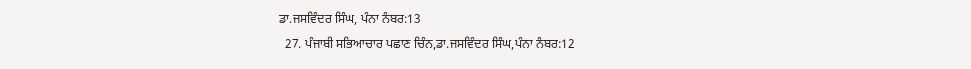ਡਾ.ਜਸਵਿੰਦਰ ਸਿੰਘ, ਪੰਨਾ ਨੰਬਰ:13
  27. ਪੰਜਾਬੀ ਸਭਿਆਚਾਰ ਪਛਾਣ ਚਿੰਨ,ਡਾ.ਜਸਵਿੰਦਰ ਸਿੰਘ,ਪੰਨਾ ਨੰਬਰ:12